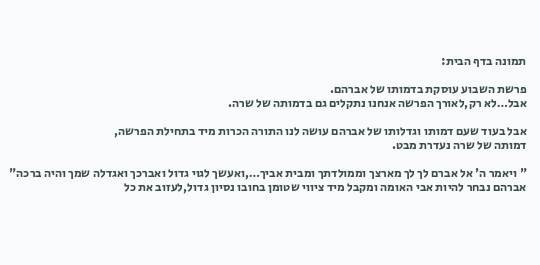תמונה בדף הבית:

פרשת השבוע עוסקת בדמותו של אברהם.
אבל…לא רק,לאורך הפרשה אנחנו נתקלים גם בדמותה של שרה.

אבל בעוד שעם דמותו וגדלותו של אברהם עושה לנו התורה הכרות מיד בתחילת הפרשה,
דמותה של שרה נעדרת מבט.

" ויאמר ה' אל אברם לך לך מארצך וממולדתך ומבית אביך…,ואעשך לגוי גדול ואברכך ואגדלה שמך והיה ברכה"
אברהם נבחר להיות אבי האומה ומקבל מיד ציווי שטומן בחובו נסיון גדול,לעזוב את כל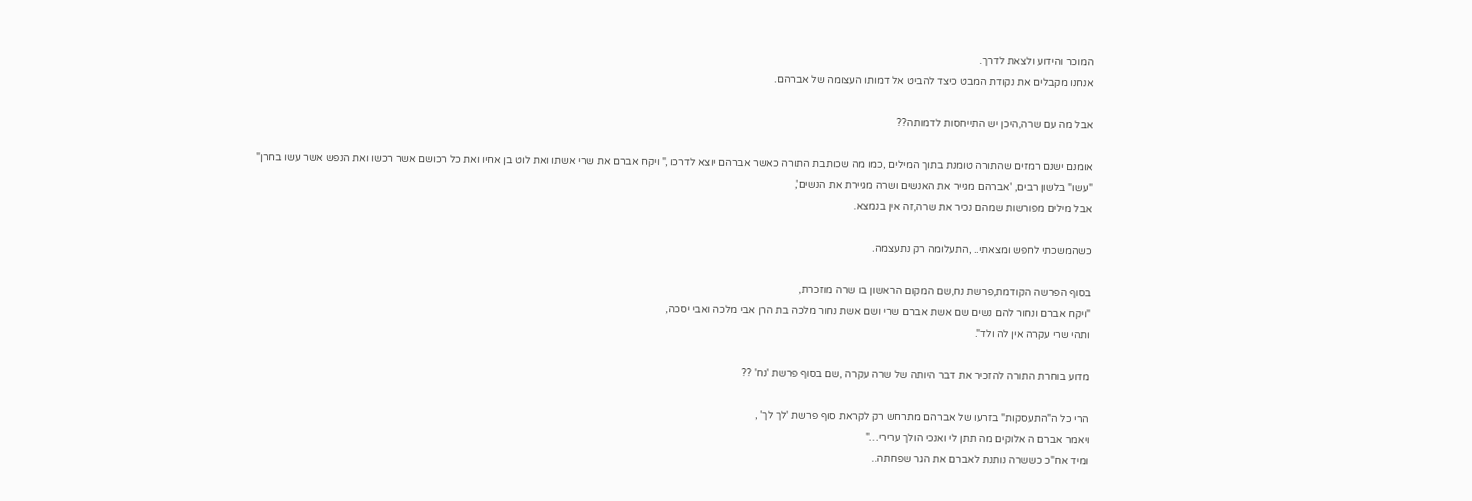המוכר והידוע ולצאת לדרך.
אנחנו מקבלים את נקודת המבט כיצד להביט אל דמותו העצומה של אברהם.

אבל מה עם שרה,היכן יש התייחסות לדמותה??

אומנם ישנם רמזים שהתורה טומנת בתוך המילים ,כמו מה שכותבת התורה כאשר אברהם יוצא לדרכו ," ויקח אברם את שרי אשתו ואת לוט בן אחיו ואת כל רכושם אשר רכשו ואת הנפש אשר עשו בחרן"
"עשו" בלשון רבים, 'אברהם מגייר את האנשים ושרה מגיירת את הנשים',
אבל מילים מפורשות שמהם נכיר את שרה,זה אין בנמצא.

כשהמשכתי לחפש ומצאתי.. ,התעלומה רק נתעצמה.

בסוף הפרשה הקודמת,פרשת נח,שם המקום הראשון בו שרה מוזכרת,
"ויקח אברם ונחור להם נשים שם אשת אברם שרי ושם אשת נחור מלכה בת הרן אבי מלכה ואבי יסכה,
ותהי שרי עקרה אין לה ולד".

מדוע בוחרת התורה להזכיר את דבר היותה של שרה עקרה ,שם בסוף פרשת 'נח' ??

הרי כל ה"התעסקות" בזרעו של אברהם מתרחש רק לקראת סוף פרשת 'לך לך' ,
ויאמר אברם ה אלוקים מה תתן לי ואנכי הולך ערירי…"
ומיד אח"כ כששרה נותנת לאברם את הגר שפחתה..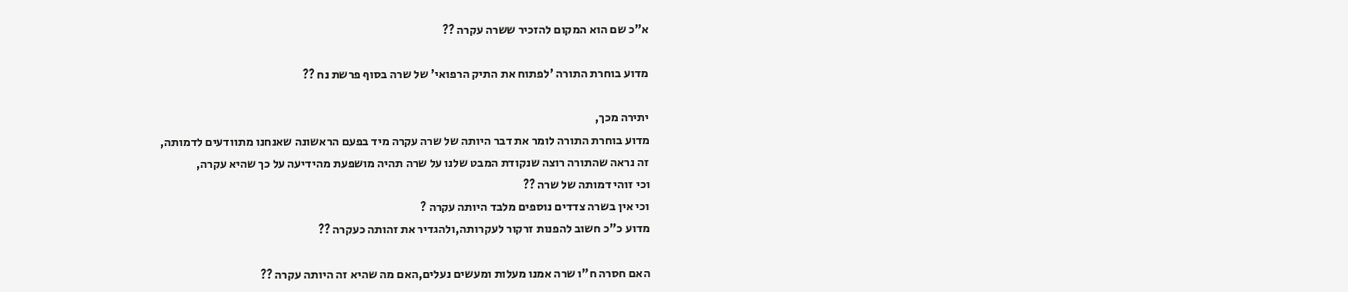א"כ שם הוא המקום להזכיר ששרה עקרה ??

מדוע בוחרת התורה 'לפתוח את התיק הרפואי' של שרה בסוף פרשת נח ??

יתירה מכך,
מדוע בוחרת התורה לומר את דבר היותה של שרה עקרה מיד בפעם הראשונה שאנחנו מתוודעים לדמותה,
זה נראה שהתורה רוצה שנקודת המבט שלנו על שרה תהיה מושפעת מהידיעה על כך שהיא עקרה,
וכי זוהי דמותה של שרה ??
וכי אין בשרה צדדים נוספים מלבד היותה עקרה ?
מדוע כ"כ חשוב להפנות זרקור לעקרותה,ולהגדיר את זהותה כעקרה ??

האם חסרה ח"ו שרה אמנו מעלות ומעשים נעלים,האם מה שהיא זה היותה עקרה ??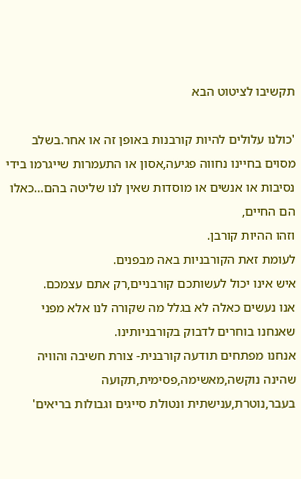תקשיבו לציטוט הבא

'כולנו עלולים להיות קורבנות באופן זה או אחר.בשלב מסוים בחיינו נחווה פגיעה,אסון או התעמרות שייגרמו בידי נסיבות או אנשים או מוסדות שאין לנו שליטה בהם…כאלו הם החיים,
וזהו ההיות קורבן.
לעומת זאת הקורבניות באה מבפנים.
איש אינו יכול לעשותכם קורבניים,רק אתם עצמכם.
אנו נעשים כאלה לא בגלל מה שקורה לנו אלא מפני שאנחנו בוחרים לדבוק בקורבניותינו.
אנחנו מפתחים תודעה קורבנית- צורת חשיבה והוויה שהינה נוקשה,מאשימה,פסימית,תקועה בעבר,נוטרת,ענישתית ונטולת סייגים וגבולות בריאים'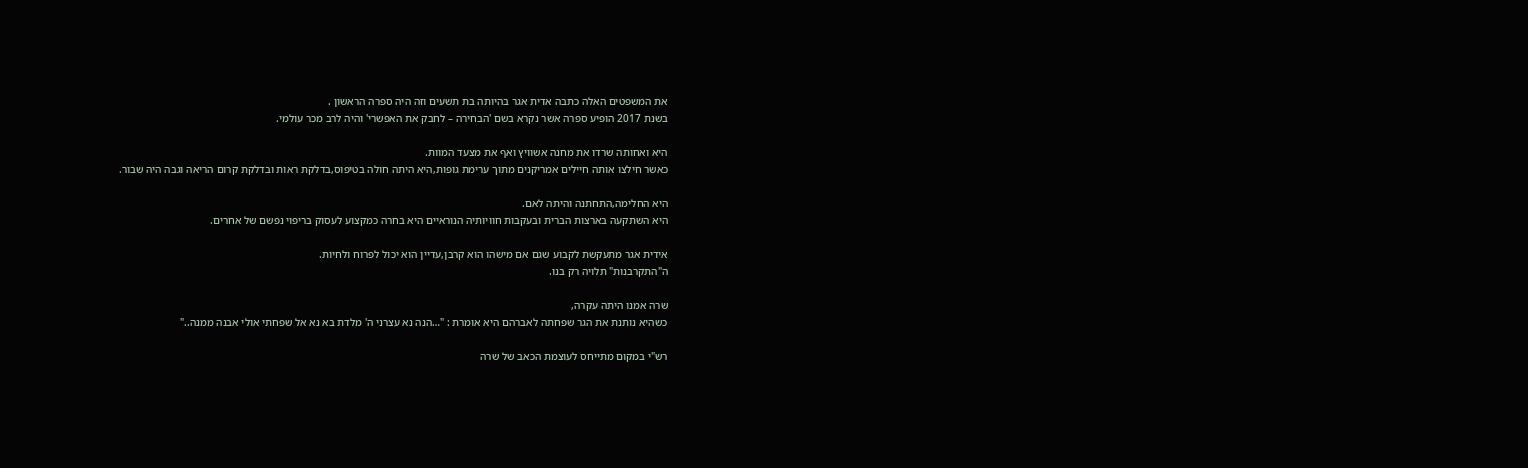את המשפטים האלה כתבה אדית אגר בהיותה בת תשעים וזה היה ספרה הראשון .
בשנת 2017 הופיע ספרה אשר נקרא בשם 'הבחירה – לחבק את האפשרי' והיה לרב מכר עולמי.

היא ואחותה שרדו את מחנה אשוויץ ואף את מצעד המוות.
כאשר חילצו אותה חיילים אמריקנים מתוך ערימת גופות,היא היתה חולה בטיפוס,בדלקת ראות ובדלקת קרום הריאה וגבה היה שבור.

היא החלימה,התחתנה והיתה לאם.
היא השתקעה בארצות הברית ובעקבות חוויותיה הנוראיים היא בחרה כמקצוע לעסוק בריפוי נפשם של אחרים.

אידית אגר מתעקשת לקבוע שגם אם מישהו הוא קרבן,עדיין הוא יכול לפרוח ולחיות.
ה"התקרבנות" תלויה רק בנו.

שרה אמנו היתה עקרה,
כשהיא נותנת את הגר שפחתה לאברהם היא אומרת : "…הנה נא עצרני ה' מלדת בא נא אל שפחתי אולי אבנה ממנה.."

רש"י במקום מתייחס לעוצמת הכאב של שרה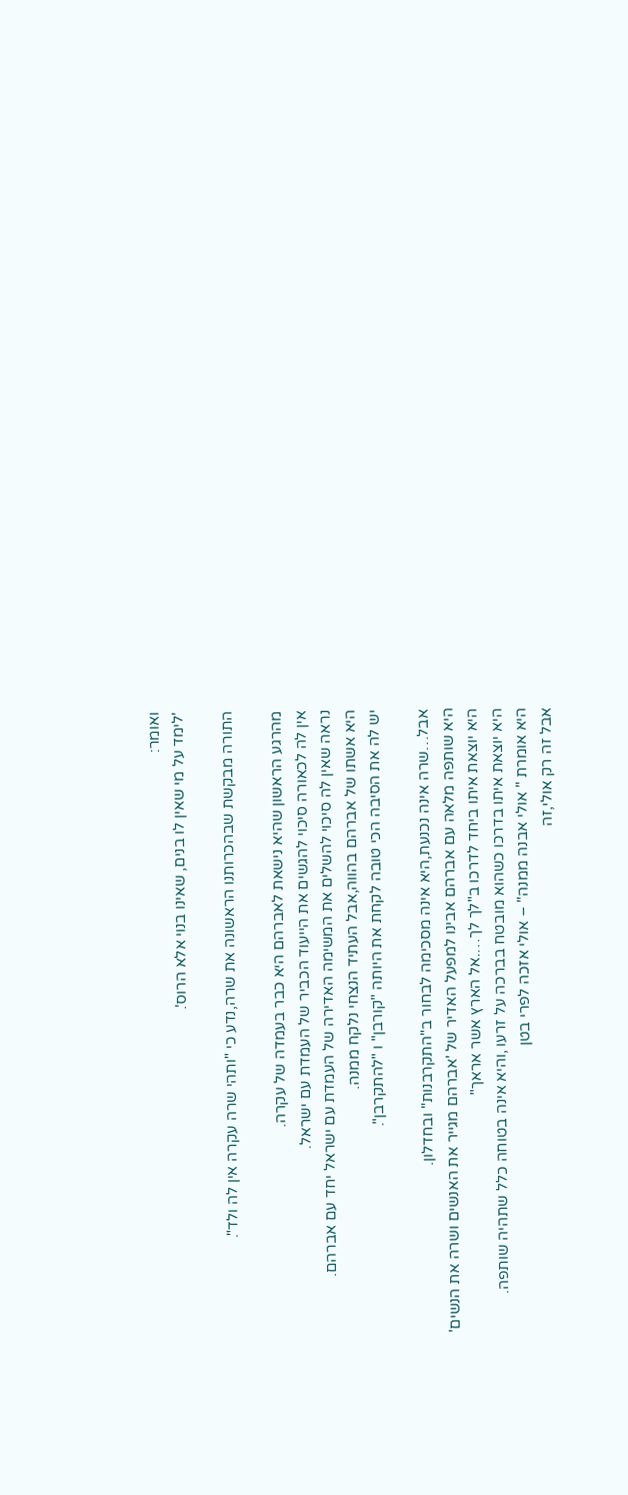ואומר:
'לימד על מי שאין לו בנים, שאינו בנוי אלא הרוס'.

התורה מבקשת שבהכרותנו הראשונה את שרה,נדע כי "ותהי שרה עקרה אין לה ולד".

מהרגע הראשון שהיא נישאת לאברהם היא כבר בעמדה של עקרה.
אין לה לכאורה סיכוי להגשים את הייעוד הכביר של העמדת עם ישראל.
נראה שאין לה סיכוי להשלים את המשימה האדירה של העמדת עם ישראל יחד עם אברהם.
היא אשתו של אברהם בהווה,אבל העתיד הנצחי נלקח ממנה.
יש לה את הסיבה הכי טובה לקחת את היותה "קורבן" ו "להתקרבן".

אבל…שרה אינה נכנעת,היא אינה מסכימה לבחור ב"התקרבנות" ובחדלון.
היא שותפה מלאה עם אברהם אבינו למפעל האדיר של 'אברהם מגייר את האנשים ושרה את הנשים'
היא יוצאת איתו ביחד לדרכו ב"לך לך….אל הארץ אשר אראך"
היא יוצאת איתו בדרכו כשהוא מובטח בברכה על זרעו ,והיא אינה בטוחה כלל שתהיה שותפה.
היא אומרת " אולי אבנה ממנה" – אולי אזכה לפרי בטן
אבל זה רק אולי,זה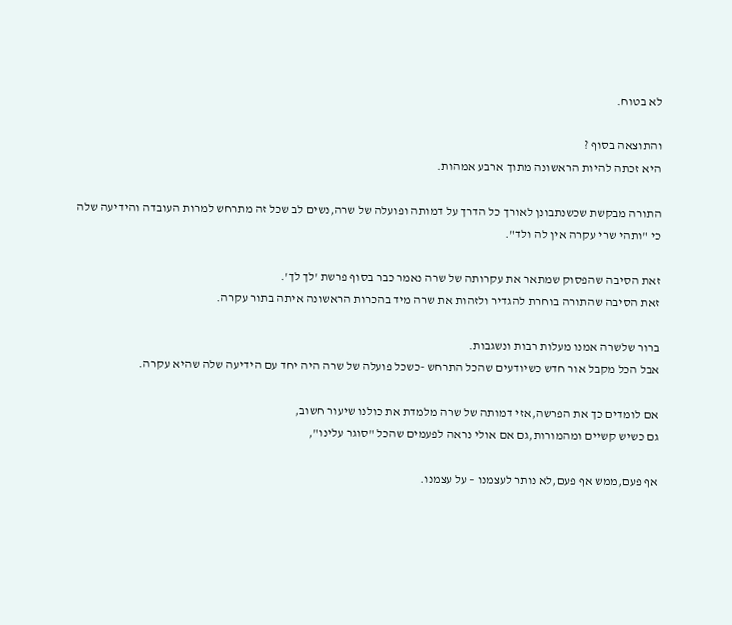לא בטוח.

והתוצאה בסוף ?
היא זכתה להיות הראשונה מתוך ארבע אמהות.

התורה מבקשת שכשנתבונן לאורך כל הדרך על דמותה ופועלה של שרה,נשים לב שכל זה מתרחש למרות העובדה והידיעה שלה
כי "ותהי שרי עקרה אין לה ולד".

זאת הסיבה שהפסוק שמתאר את עקרותה של שרה נאמר כבר בסוף פרשת 'לך לך'.
זאת הסיבה שהתורה בוחרת להגדיר ולזהות את שרה מיד בהכרות הראשונה איתה בתור עקרה.

ברור שלשרה אמנו מעלות רבות ונשגבות.
אבל הכל מקבל אור חדש כשיודעים שהכל התרחש -כשכל פועלה של שרה היה יחד עם הידיעה שלה שהיא עקרה.

אם לומדים כך את הפרשה,אזי דמותה של שרה מלמדת את כולנו שיעור חשוב,
גם כשיש קשיים ומהמורות,גם אם אולי נראה לפעמים שהכל "סוגר עלינו",

אף פעם,ממש אף פעם,לא נותר לעצמנו – על עצמנו.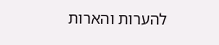להערות והארות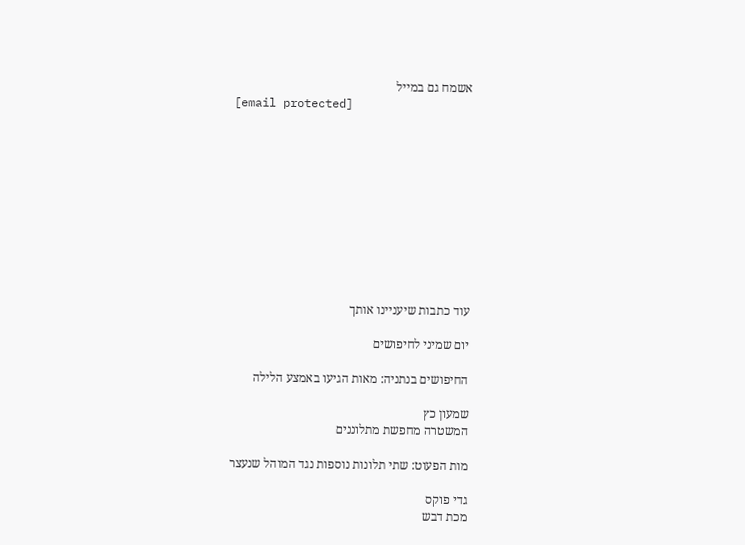אשמח גם במייל
[email protected]











עוד כתבות שיעניינו אותך

יום שמיני לחיפושים

החיפושים בנתניה: מאות הגיעו באמצע הלילה

שמעון כץ
המשטרה מחפשת מתלוננים

מות הפעוט: שתי תלונות נוספות נגד המוהל שנעצר

גדי פוקס
מכת דבש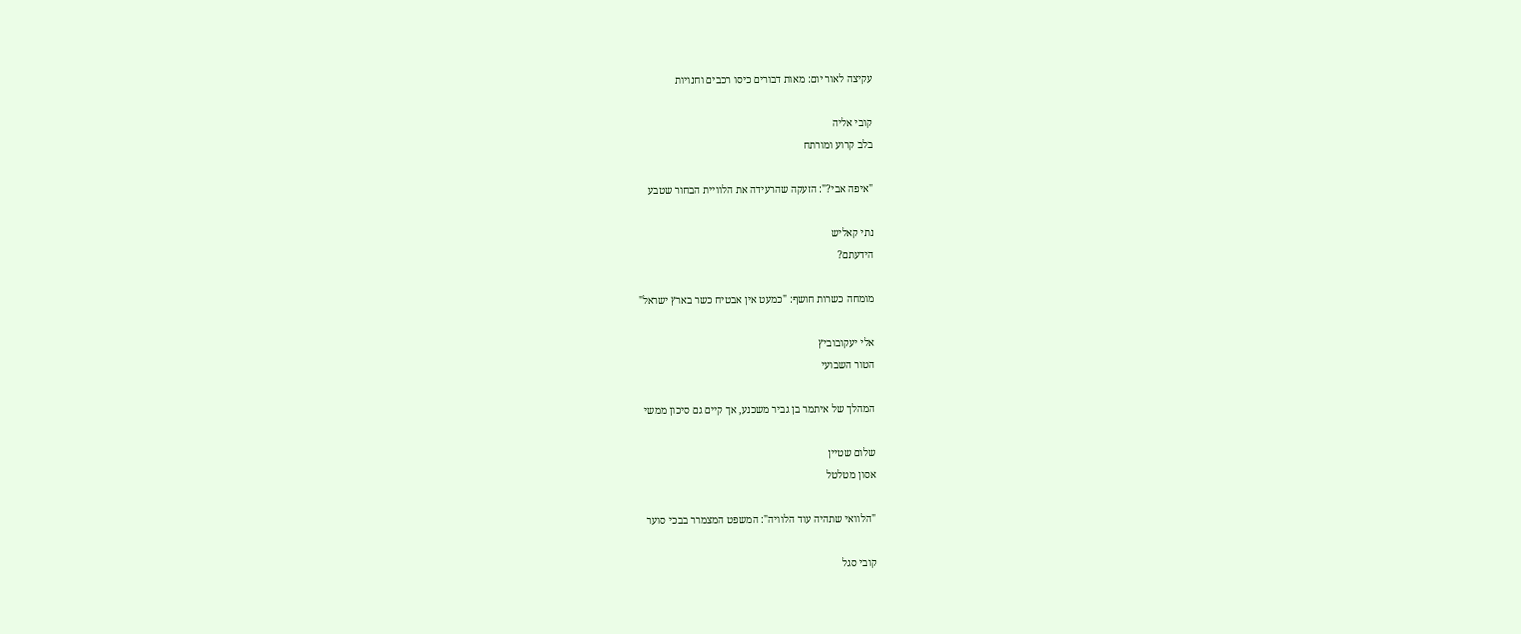עקיצה לאור יום: מאות דבורים כיסו רכבים וחנויות

קובי אליה
בלב קרוע ומורתח

"איפה אבי?": הזעקה שהרעידה את הלוויית הבחור שטבע

נתי קאליש
הידעתם?

מומחה כשרות חושף: "כמעט אין אבטיח כשר בארץ ישראל"

אלי יעקובוביץ
הטור השבועי

המהלך של איתמר בן גביר משכנע, אך קיים גם סיכון ממשי

שלום שטיין
אסון מטלטל

"הלוואי שתהיה עוד הלוויה": המשפט המצמרר בבכי סוער

קובי סגל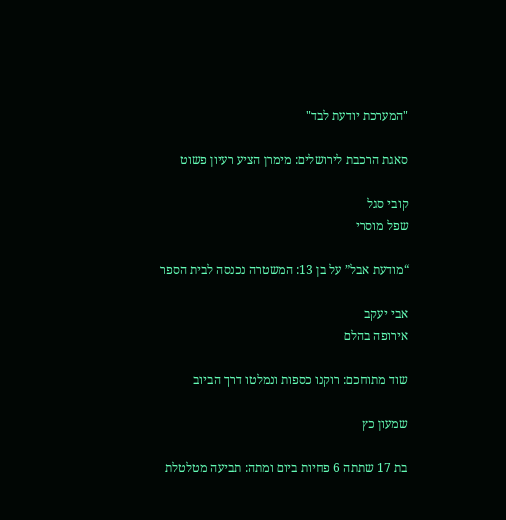"המערכת יודעת לבד"

סאגת הרכבת לירושלים: מימרן הציע רעיון פשוט

קובי סגל
שפל מוסרי

“מודעת אבל” על בן 13: המשטרה נכנסה לבית הספר

אבי יעקב
אירופה בהלם

שוד מתוחכם: רוקנו כספות ונמלטו דרך הביוב

שמעון כץ

בת 17 שתתה 6 פחיות ביום ומתה: תביעה מטלטלת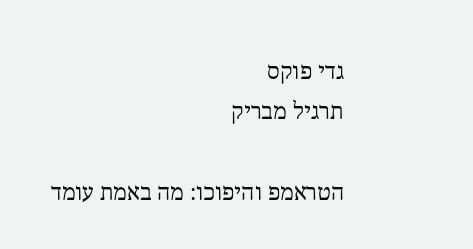גדי פוקס
תרגיל מבריק

הטראמפ והיפוכו: מה באמת עומד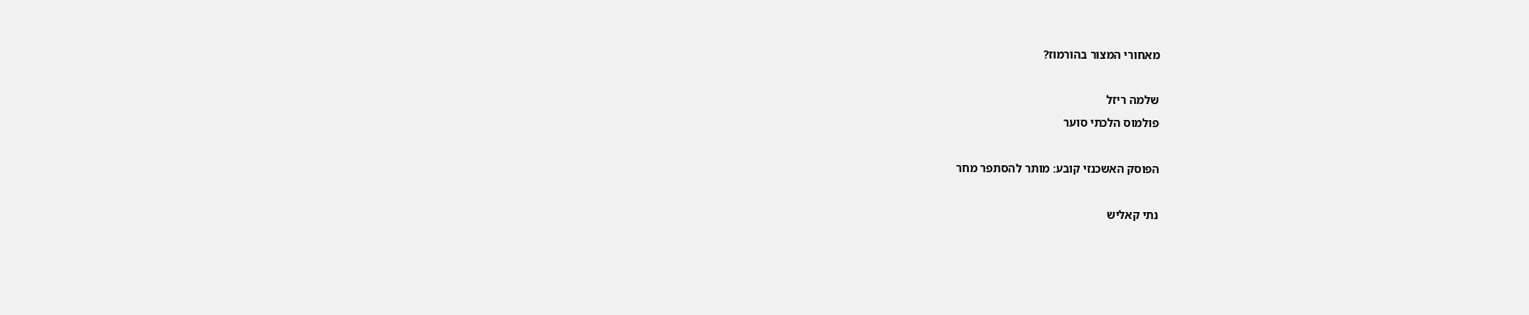מאחורי המצור בהורמוז?

שלמה ריזל
פולמוס הלכתי סוער

הפוסק האשכנזי קובע: מותר להסתפר מחר

נתי קאליש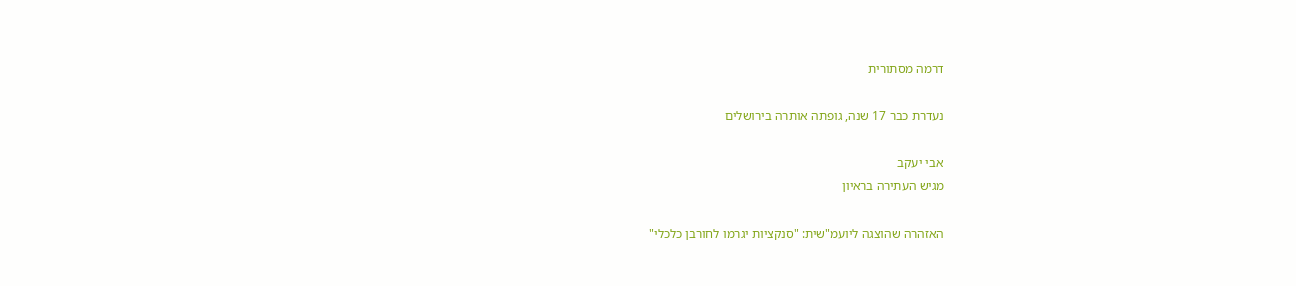דרמה מסתורית

נעדרת כבר 17 שנה, גופתה אותרה בירושלים

אבי יעקב
מגיש העתירה בראיון

האזהרה שהוצגה ליועמ"שית: "סנקציות יגרמו לחורבן כלכלי"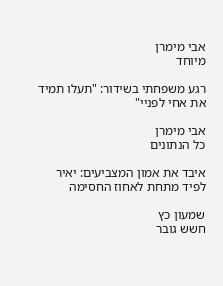אבי מימרן
מיוחד

רגע משפחתי בשידור: "תעלו תמיד את אחי לפניי"

אבי מימרן
כל הנתונים

איבד את אמון המצביעים: יאיר לפיד מתחת לאחוז החסימה

שמעון כץ
חשש גובר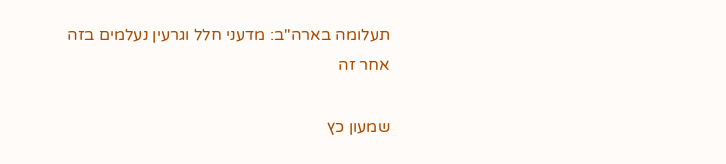תעלומה בארה"ב: מדעני חלל וגרעין נעלמים בזה אחר זה

שמעון כץ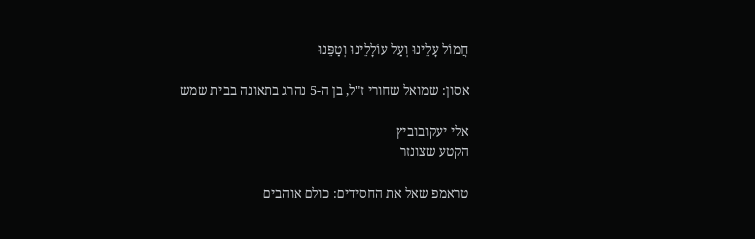חֲמוֹל עָלֵינוּ וְעַל עוֹלָלֵינוּ וְטַפֵּנוּ

אסון: שמואל שחורי ז"ל, בן ה-5 נהרג בתאונה בבית שמש

אלי יעקובוביץ
הקטע שצונזר

טראמפ שאל את החסידים: כולם אוהבים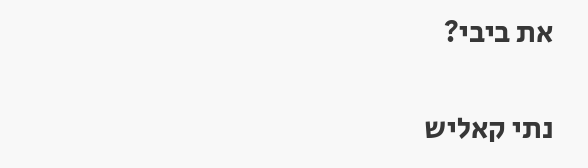את ביבי?

נתי קאליש